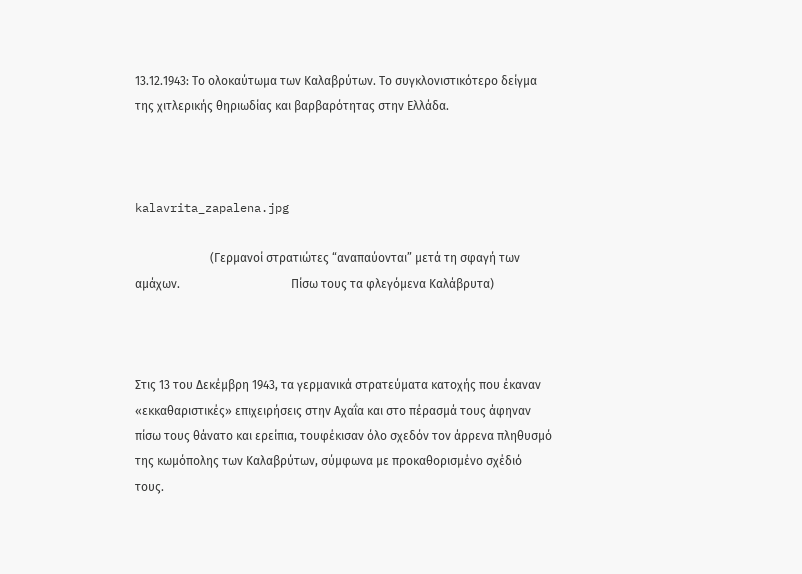13.12.1943: Το ολοκαύτωμα των Καλαβρύτων. Το συγκλονιστικότερο δείγμα της χιτλερικής θηριωδίας και βαρβαρότητας στην Ελλάδα.



kalavrita_zapalena.jpg

                         (Γερμανοί στρατιώτες “αναπαύονται” μετά τη σφαγή των αμάχων.                                     Πίσω τους τα φλεγόμενα Καλάβρυτα)



Στις 13 του Δεκέμβρη 1943, τα γερμανικά στρατεύματα κατοχής που έκαναν «εκκαθαριστικές» επιχειρήσεις στην Αχαΐα και στο πέρασμά τους άφηναν πίσω τους θάνατο και ερείπια, τουφέκισαν όλο σχεδόν τον άρρενα πληθυσμό της κωμόπολης των Καλαβρύτων, σύμφωνα με προκαθορισμένο σχέδιό τους.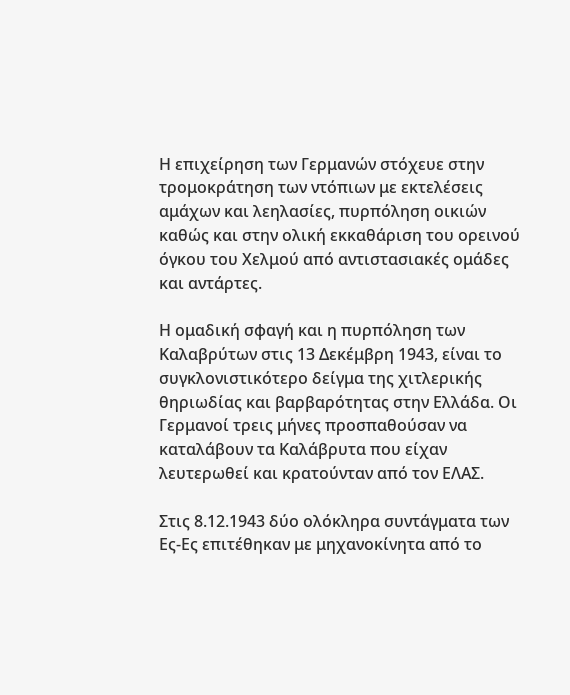Η επιχείρηση των Γερμανών στόχευε στην τρομοκράτηση των ντόπιων με εκτελέσεις αμάχων και λεηλασίες, πυρπόληση οικιών καθώς και στην ολική εκκαθάριση του ορεινού όγκου του Χελμού από αντιστασιακές ομάδες και αντάρτες.

Η ομαδική σφαγή και η πυρπόληση των Καλαβρύτων στις 13 Δεκέμβρη 1943, είναι το συγκλονιστικότερο δείγμα της χιτλερικής θηριωδίας και βαρβαρότητας στην Ελλάδα. Οι Γερμανοί τρεις μήνες προσπαθούσαν να καταλάβουν τα Καλάβρυτα που είχαν λευτερωθεί και κρατούνταν από τον ΕΛΑΣ.

Στις 8.12.1943 δύο ολόκληρα συντάγματα των Ες-Ες επιτέθηκαν με μηχανοκίνητα από το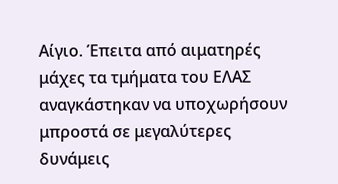Αίγιο. Έπειτα από αιματηρές μάχες τα τμήματα του ΕΛΑΣ αναγκάστηκαν να υποχωρήσουν μπροστά σε μεγαλύτερες δυνάμεις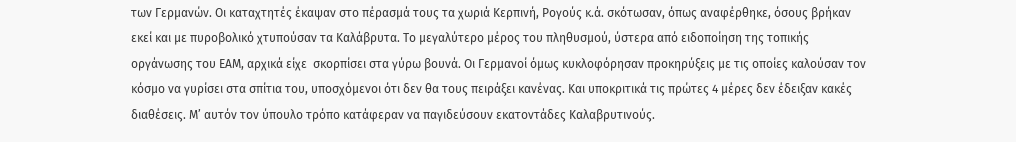των Γερμανών. Οι καταχτητές έκαψαν στο πέρασμά τους τα χωριά Κερπινή, Ρογούς κ.ά. σκότωσαν, όπως αναφέρθηκε, όσους βρήκαν εκεί και με πυροβολικό χτυπούσαν τα Καλάβρυτα. Το μεγαλύτερο μέρος του πληθυσμού, ύστερα από ειδοποίηση της τοπικής οργάνωσης του ΕΑΜ, αρχικά είχε  σκορπίσει στα γύρω βουνά. Οι Γερμανοί όμως κυκλοφόρησαν προκηρύξεις με τις οποίες καλούσαν τον κόσμο να γυρίσει στα σπίτια του, υποσχόμενοι ότι δεν θα τους πειράξει κανένας. Και υποκριτικά τις πρώτες 4 μέρες δεν έδειξαν κακές διαθέσεις. Μ’ αυτόν τον ύπουλο τρόπο κατάφεραν να παγιδεύσουν εκατοντάδες Καλαβρυτινούς.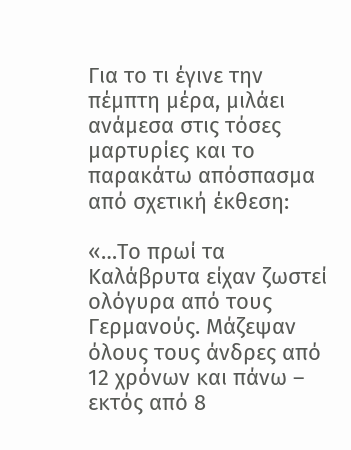Για το τι έγινε την πέμπτη μέρα, μιλάει ανάμεσα στις τόσες μαρτυρίες και το παρακάτω απόσπασμα από σχετική έκθεση:

«…Το πρωί τα Καλάβρυτα είχαν ζωστεί ολόγυρα από τους Γερμανούς. Μάζεψαν όλους τους άνδρες από 12 χρόνων και πάνω – εκτός από 8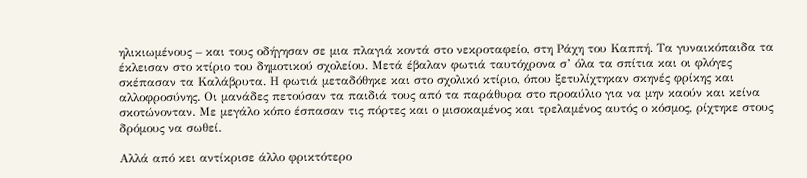ηλικιωμένους – και τους οδήγησαν σε μια πλαγιά κοντά στο νεκροταφείο, στη Ράχη του Καππή. Τα γυναικόπαιδα τα έκλεισαν στο κτίριο του δημοτικού σχολείου. Μετά έβαλαν φωτιά ταυτόχρονα σ’ όλα τα σπίτια και οι φλόγες σκέπασαν τα Καλάβρυτα. Η φωτιά μεταδόθηκε και στο σχολικό κτίριο, όπου ξετυλίχτηκαν σκηνές φρίκης και αλλοφροσύνης. Οι μανάδες πετούσαν τα παιδιά τους από τα παράθυρα στο προαύλιο για να μην καούν και κείνα σκοτώνονταν. Με μεγάλο κόπο έσπασαν τις πόρτες και ο μισοκαμένος και τρελαμένος αυτός ο κόσμος, ρίχτηκε στους δρόμους να σωθεί.

Αλλά από κει αντίκρισε άλλο φρικτότερο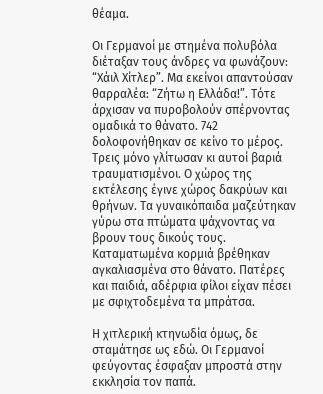θέαμα.

Οι Γερμανοί με στημένα πολυβόλα διέταξαν τους άνδρες να φωνάζουν: “Χάιλ Χίτλερ”. Μα εκείνοι απαντούσαν θαρραλέα: “Ζήτω η Ελλάδα!”. Τότε άρχισαν να πυροβολούν σπέρνοντας ομαδικά το θάνατο. 742 δολοφονήθηκαν σε κείνο το μέρος. Τρεις μόνο γλίτωσαν κι αυτοί βαριά τραυματισμένοι. Ο χώρος της εκτέλεσης έγινε χώρος δακρύων και θρήνων. Τα γυναικόπαιδα μαζεύτηκαν γύρω στα πτώματα ψάχνοντας να βρουν τους δικούς τους. Καταματωμένα κορμιά βρέθηκαν αγκαλιασμένα στο θάνατο. Πατέρες και παιδιά, αδέρφια φίλοι είχαν πέσει με σφιχτοδεμένα τα μπράτσα.

Η χιτλερική κτηνωδία όμως, δε σταμάτησε ως εδώ. Οι Γερμανοί φεύγοντας έσφαξαν μπροστά στην εκκλησία τον παπά.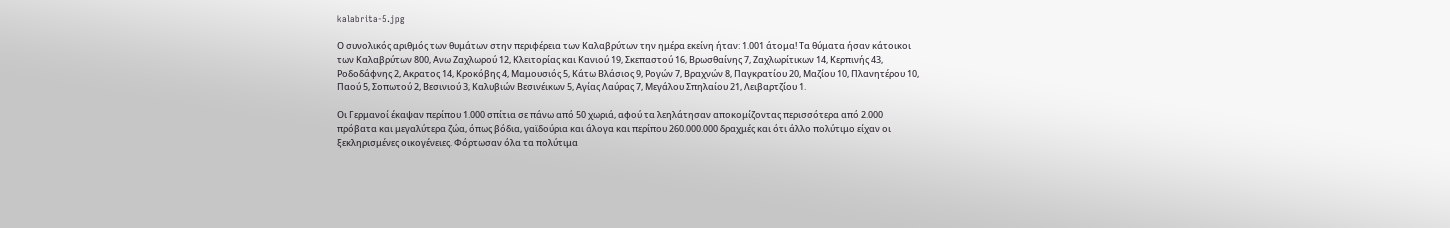kalabrita-5.jpg

Ο συνολικός αριθμός των θυμάτων στην περιφέρεια των Καλαβρύτων την ημέρα εκείνη ήταν: 1.001 άτομα! Τα θύματα ήσαν κάτοικοι των Καλαβρύτων 800, Ανω Ζαχλωρού 12, Κλειτορίας και Κανιού 19, Σκεπαστού 16, Βρωσθαίνης 7, Ζαχλωρίτικων 14, Κερπινής 43, Ροδοδάφνης 2, Ακρατος 14, Κροκόβης 4, Μαμουσιός 5, Κάτω Βλάσιος 9, Ρογών 7, Βραχνών 8, Παγκρατίου 20, Μαζίου 10, Πλανητέρου 10, Παού 5, Σοπωτού 2, Βεσινιού 3, Καλυβιών Βεσινέικων 5, Αγίας Λαύρας 7, Μεγάλου Σπηλαίου 21, Λειβαρτζίου 1.

Οι Γερμανοί έκαψαν περίπου 1.000 σπίτια σε πάνω από 50 χωριά, αφού τα λεηλάτησαν αποκομίζοντας περισσότερα από 2.000 πρόβατα και μεγαλύτερα ζώα, όπως βόδια, γαϊδούρια και άλογα και περίπου 260.000.000 δραχμές και ότι άλλο πολύτιμο είχαν οι ξεκληρισμένες οικογένειες. Φόρτωσαν όλα τα πολύτιμα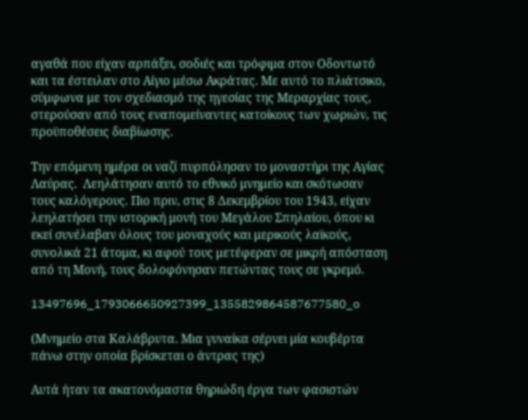αγαθά που είχαν αρπάξει, σοδιές και τρόφιμα στον Οδοντωτό και τα έστειλαν στο Αίγιο μέσω Ακράτας. Με αυτό το πλιάτσικο, σύμφωνα με τον σχεδιασμό της ηγεσίας της Μεραρχίας τους, στερούσαν από τους εναπομείναντες κατοίκους των χωριών, τις προϋποθέσεις διαβίωσης.

Την επόμενη ημέρα οι ναζί πυρπόλησαν το μοναστήρι της Αγίας Λαύρας.  Λεηλάτησαν αυτό το εθνικό μνημείο και σκότωσαν τους καλόγερους. Πιο πριν, στις 8 Δεκεμβρίου του 1943, είχαν λεηλατήσει την ιστορική μονή του Μεγάλου Σπηλαίου, όπου κι εκεί συνέλαβαν όλους του μοναχούς και μερικούς λαϊκούς, συνολικά 21 άτομα, κι αφού τους μετέφεραν σε μικρή απόσταση από τη Μονή, τους δολοφόνησαν πετώντας τους σε γκρεμό.

13497696_1793066650927399_1355829864587677580_o

(Μνημείο στα Καλάβρυτα. Μια γυναίκα σέρνει μία κουβέρτα πάνω στην οποία βρίσκεται ο άντρας της)

Αυτά ήταν τα ακατονόμαστα θηριώδη έργα των φασιστών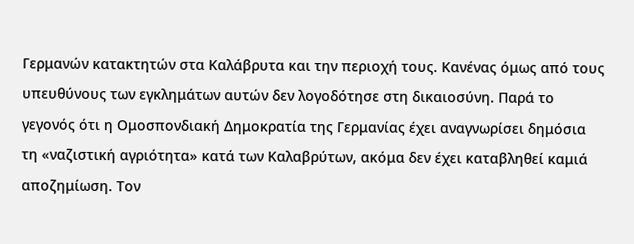Γερμανών κατακτητών στα Καλάβρυτα και την περιοχή τους. Κανένας όμως από τους υπευθύνους των εγκλημάτων αυτών δεν λογοδότησε στη δικαιοσύνη. Παρά το γεγονός ότι η Ομοσπονδιακή Δημοκρατία της Γερμανίας έχει αναγνωρίσει δημόσια τη «ναζιστική αγριότητα» κατά των Καλαβρύτων, ακόμα δεν έχει καταβληθεί καμιά αποζημίωση. Τον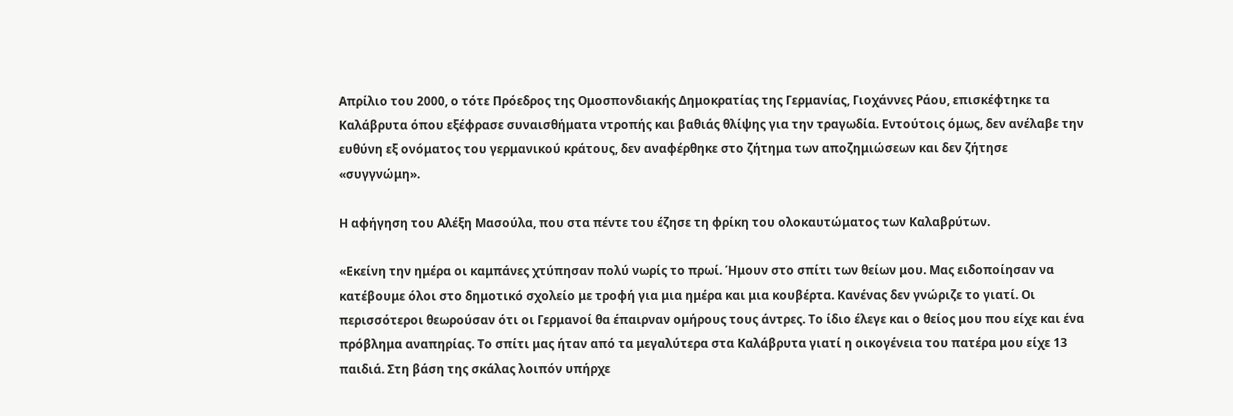Απρίλιο του 2000, ο τότε Πρόεδρος της Ομοσπονδιακής Δημοκρατίας της Γερμανίας, Γιοχάννες Ράου, επισκέφτηκε τα Καλάβρυτα όπου εξέφρασε συναισθήματα ντροπής και βαθιάς θλίψης για την τραγωδία. Εντούτοις όμως, δεν ανέλαβε την ευθύνη εξ ονόματος του γερμανικού κράτους, δεν αναφέρθηκε στο ζήτημα των αποζημιώσεων και δεν ζήτησε «συγγνώμη».

Η αφήγηση του Αλέξη Μασούλα, που στα πέντε του έζησε τη φρίκη του ολοκαυτώματος των Καλαβρύτων.

«Εκείνη την ημέρα οι καμπάνες χτύπησαν πολύ νωρίς το πρωί. Ήμουν στο σπίτι των θείων μου. Μας ειδοποίησαν να κατέβουμε όλοι στο δημοτικό σχολείο με τροφή για μια ημέρα και μια κουβέρτα. Κανένας δεν γνώριζε το γιατί. Οι περισσότεροι θεωρούσαν ότι οι Γερμανοί θα έπαιρναν ομήρους τους άντρες. Το ίδιο έλεγε και ο θείος μου που είχε και ένα πρόβλημα αναπηρίας. Το σπίτι μας ήταν από τα μεγαλύτερα στα Καλάβρυτα γιατί η οικογένεια του πατέρα μου είχε 13 παιδιά. Στη βάση της σκάλας λοιπόν υπήρχε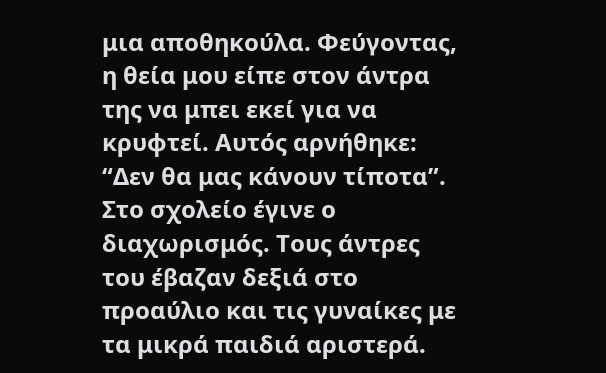μια αποθηκούλα. Φεύγοντας, η θεία μου είπε στον άντρα της να μπει εκεί για να κρυφτεί. Αυτός αρνήθηκε: “Δεν θα μας κάνουν τίποτα”. Στο σχολείο έγινε ο διαχωρισμός. Τους άντρες του έβαζαν δεξιά στο προαύλιο και τις γυναίκες με τα μικρά παιδιά αριστερά.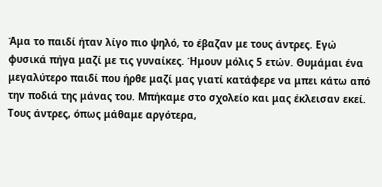Άμα το παιδί ήταν λίγο πιο ψηλό, το έβαζαν με τους άντρες. Εγώ φυσικά πήγα μαζί με τις γυναίκες. Ήμουν μόλις 5 ετών. Θυμάμαι ένα μεγαλύτερο παιδί που ήρθε μαζί μας γιατί κατάφερε να μπει κάτω από την ποδιά της μάνας του. Μπήκαμε στο σχολείο και μας έκλεισαν εκεί. Τους άντρες, όπως μάθαμε αργότερα,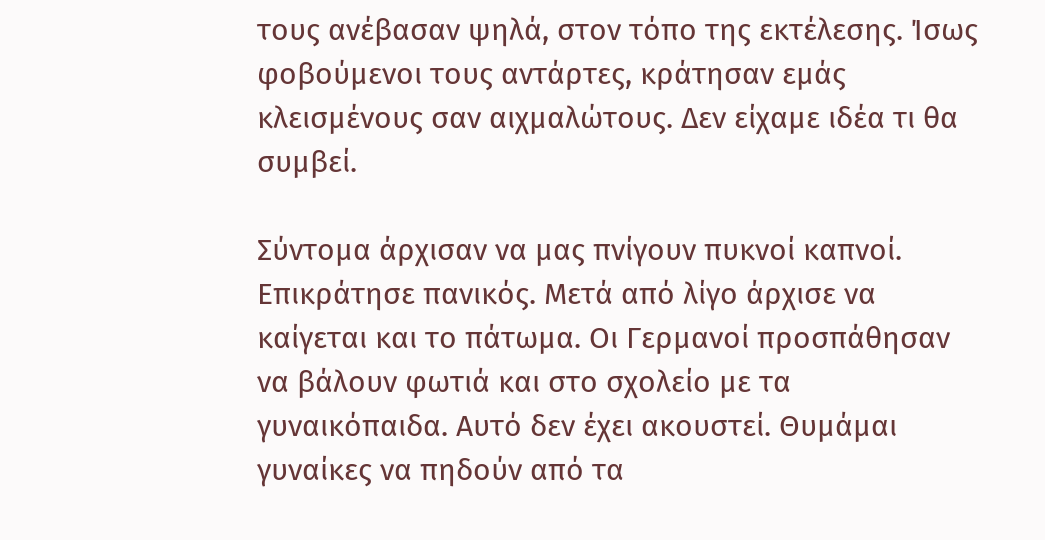τους ανέβασαν ψηλά, στον τόπο της εκτέλεσης. Ίσως φοβούμενοι τους αντάρτες, κράτησαν εμάς κλεισμένους σαν αιχμαλώτους. Δεν είχαμε ιδέα τι θα συμβεί.

Σύντομα άρχισαν να μας πνίγουν πυκνοί καπνοί. Επικράτησε πανικός. Μετά από λίγο άρχισε να καίγεται και το πάτωμα. Οι Γερμανοί προσπάθησαν να βάλουν φωτιά και στο σχολείο με τα γυναικόπαιδα. Αυτό δεν έχει ακουστεί. Θυμάμαι γυναίκες να πηδούν από τα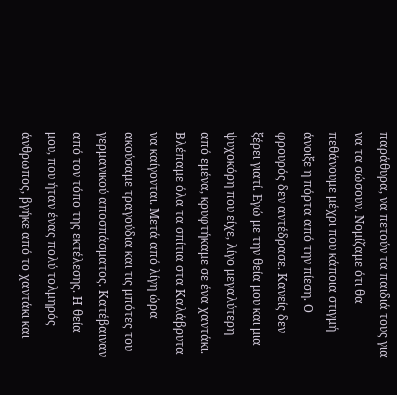παράθυρα, να πετούν τα παιδιά τους για να τα σώσουν. Νομίζαμε ότι θα πεθάνουμε μέχρι που κάποια στιγμή άνοιξε η πόρτα από την πίεση. Ο φρουρός δεν αντέδρασε. Κανείς δεν ξέρει γιατί. Εγώ με την θεία μου και μια ψυχοκόρη που είχε, λίγο μεγαλύτερη από εμένα, κρυφτήκαμε σε ένα χαντάκι. Βλέπαμε όλα τα σπίτια στα Καλάβρυτα να καίγονται. Μετά από λίγη ώρα ακούσαμε τραγούδια και τις μπότες του γερμανικού αποσπάσματος. Κατέβαιναν από τον τόπο της εκτέλεσης. Η θεία μου, που ήταν ένας πολύ τολμηρός άνθρωπος, βγήκε από το χαντάκι και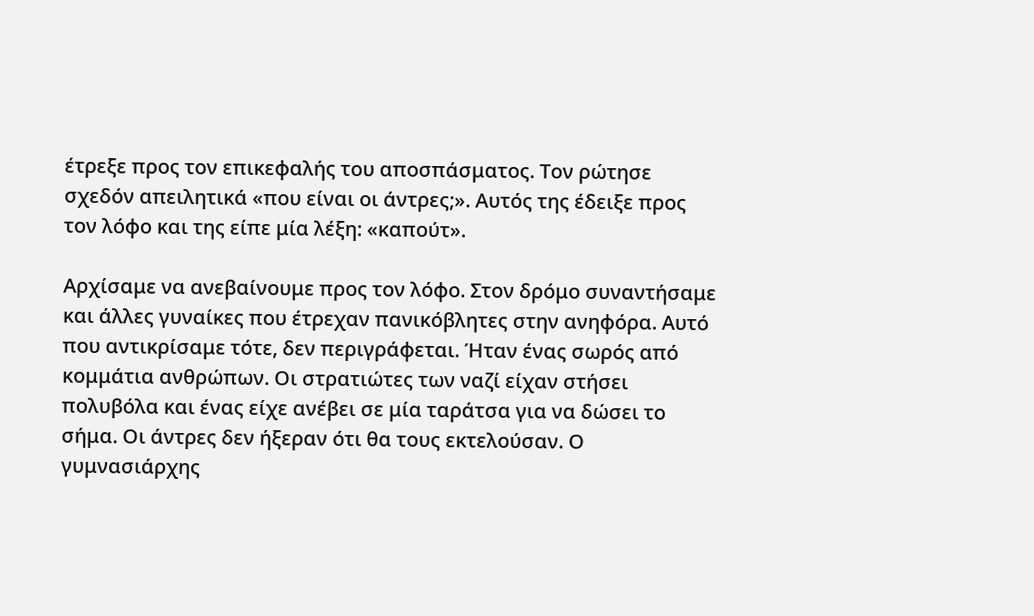έτρεξε προς τον επικεφαλής του αποσπάσματος. Τον ρώτησε σχεδόν απειλητικά «που είναι οι άντρες;». Αυτός της έδειξε προς τον λόφο και της είπε μία λέξη: «καπούτ».

Αρχίσαμε να ανεβαίνουμε προς τον λόφο. Στον δρόμο συναντήσαμε και άλλες γυναίκες που έτρεχαν πανικόβλητες στην ανηφόρα. Αυτό που αντικρίσαμε τότε, δεν περιγράφεται. Ήταν ένας σωρός από κομμάτια ανθρώπων. Οι στρατιώτες των ναζί είχαν στήσει πολυβόλα και ένας είχε ανέβει σε μία ταράτσα για να δώσει το σήμα. Οι άντρες δεν ήξεραν ότι θα τους εκτελούσαν. Ο γυμνασιάρχης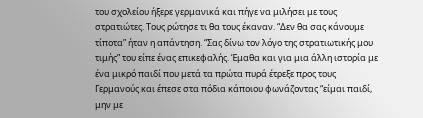του σχολείου ήξερε γερμανικά και πήγε να μιλήσει με τους στρατιώτες. Τους ρώτησε τι θα τους έκαναν. “Δεν θα σας κάνουμε τίποτα” ήταν η απάντηση. “Σας δίνω τον λόγο της στρατιωτικής μου τιμής” του είπε ένας επικεφαλής. Έμαθα και για μια άλλη ιστορία με ένα μικρό παιδί που μετά τα πρώτα πυρά έτρεξε προς τους Γερμανούς και έπεσε στα πόδια κάποιου φωνάζοντας “είμαι παιδί, μην με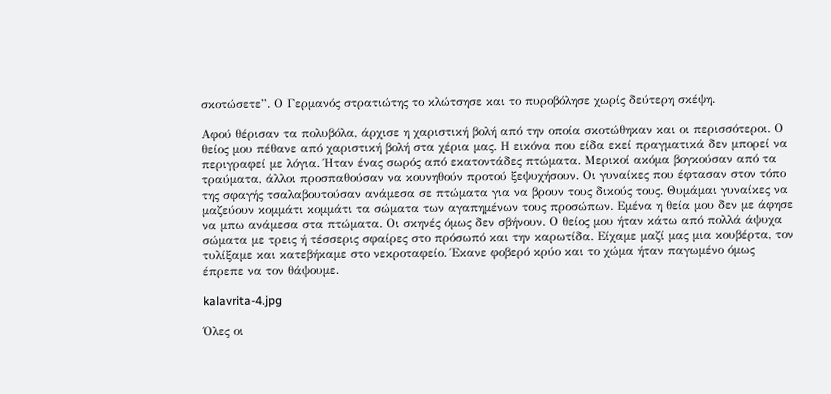σκοτώσετε”. Ο Γερμανός στρατιώτης το κλώτσησε και το πυροβόλησε χωρίς δεύτερη σκέψη.

Αφού θέρισαν τα πολυβόλα, άρχισε η χαριστική βολή από την οποία σκοτώθηκαν και οι περισσότεροι. Ο θείος μου πέθανε από χαριστική βολή στα χέρια μας. Η εικόνα που είδα εκεί πραγματικά δεν μπορεί να περιγραφεί με λόγια. Ήταν ένας σωρός από εκατοντάδες πτώματα. Μερικοί ακόμα βογκούσαν από τα τραύματα, άλλοι προσπαθούσαν να κουνηθούν προτού ξεψυχήσουν. Οι γυναίκες που έφτασαν στον τόπο της σφαγής τσαλαβουτούσαν ανάμεσα σε πτώματα για να βρουν τους δικούς τους. Θυμάμαι γυναίκες να μαζεύουν κομμάτι κομμάτι τα σώματα των αγαπημένων τους προσώπων. Εμένα η θεία μου δεν με άφησε να μπω ανάμεσα στα πτώματα. Οι σκηνές όμως δεν σβήνουν. Ο θείος μου ήταν κάτω από πολλά άψυχα σώματα με τρεις ή τέσσερις σφαίρες στο πρόσωπό και την καρωτίδα. Είχαμε μαζί μας μια κουβέρτα, τον τυλίξαμε και κατεβήκαμε στο νεκροταφείο. Έκανε φοβερό κρύο και το χώμα ήταν παγωμένο όμως έπρεπε να τον θάψουμε.

kalavrita-4.jpg

Όλες οι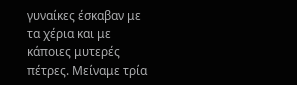γυναίκες έσκαβαν με τα χέρια και με κάποιες μυτερές πέτρες. Μείναμε τρία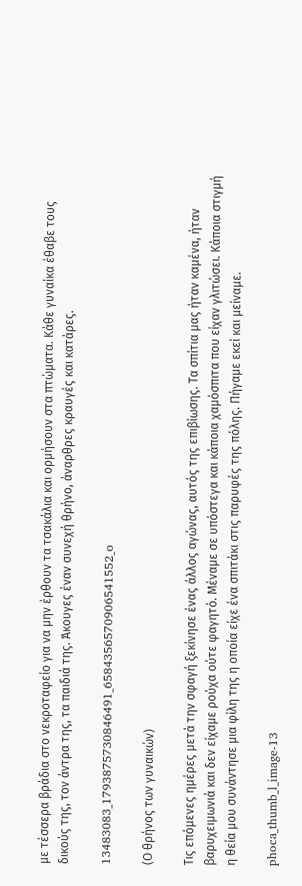με τέσσερα βράδια στο νεκροταφείο για να μην έρθουν τα τσακάλια και ορμήσουν στα πτώματα. Κάθε γυναίκα έθαβε τους δικούς της, τον άντρα της, τα παιδιά της. Άκουγες έναν συνεχή θρήνο, άναρθρες κραυγές και κατάρες.

13483083_1793875730846491_6584356570906541552_o

(Ο θρήνος των γυναικών)

Τις επόμενες ημέρες μετά την σφαγή ξεκίνησε ένας άλλος αγώνας, αυτός της επιβίωσης. Τα σπίτια μας ήταν καμένα, ήταν βαρυχειμωνιά και δεν είχαμε ρούχα ούτε φαγητό. Μέναμε σε υπόστεγα και κάποια χαμόσπιτα που είχαν γλιτώσει. Κάποια στιγμή η θεία μου συνάντησε μια φίλη της η οποία είχε ένα σπιτάκι στις παρυφές της πόλης. Πήγαμε εκεί και μείναμε.

phoca_thumb_l_image-13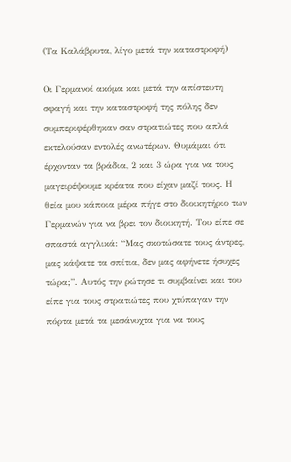(Τα Καλάβρυτα, λίγο μετά την καταστροφή)

Οι Γερμανοί ακόμα και μετά την απίστευτη σφαγή και την καταστροφή της πόλης δεν συμπεριφέρθηκαν σαν στρατιώτες που απλά εκτελούσαν εντολές ανωτέρων. Θυμάμαι ότι έρχονταν τα βράδια, 2 και 3 ώρα για να τους μαγειρέψουμε κρέατα που είχαν μαζί τους. Η θεία μου κάποια μέρα πήγε στο διοικητήριο των Γερμανών για να βρει τον διοικητή. Του είπε σε σπαστά αγγλικά: “Μας σκοτώσατε τους άντρες, μας κάψατε τα σπίτια, δεν μας αφήνετε ήσυχες τώρα;”. Αυτός την ρώτησε τι συμβαίνει και του είπε για τους στρατιώτες που χτύπαγαν την πόρτα μετά τα μεσάνυχτα για να τους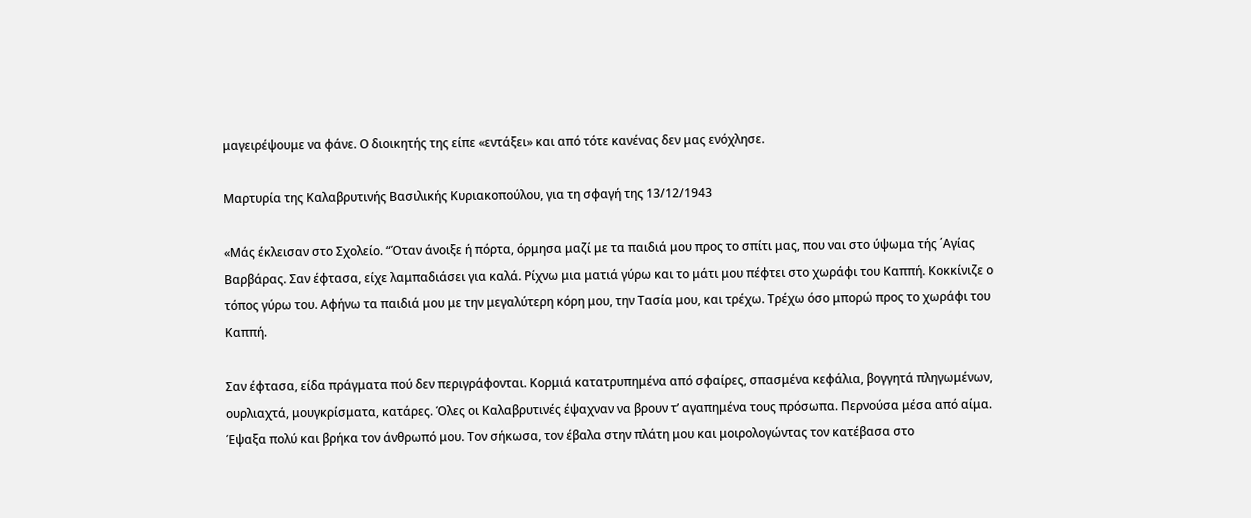μαγειρέψουμε να φάνε. Ο διοικητής της είπε «εντάξει» και από τότε κανένας δεν μας ενόχλησε.

Μαρτυρία της Καλαβρυτινής Βασιλικής Κυριακοπούλου, για τη σφαγή της 13/12/1943

«Μάς έκλεισαν στο Σχολείο. “Όταν άνοιξε ή πόρτα, όρμησα μαζί με τα παιδιά μου προς το σπίτι μας, που ναι στο ύψωμα τής ΄Αγίας Βαρβάρας. Σαν έφτασα, είχε λαμπαδιάσει για καλά. Ρίχνω μια ματιά γύρω και το μάτι μου πέφτει στο χωράφι του Καππή. Κοκκίνιζε ο τόπος γύρω του. Αφήνω τα παιδιά μου με την μεγαλύτερη κόρη μου, την Τασία μου, και τρέχω. Τρέχω όσο μπορώ προς το χωράφι του Καππή.

Σαν έφτασα, είδα πράγματα πού δεν περιγράφονται. Κορμιά κατατρυπημένα από σφαίρες, σπασμένα κεφάλια, βογγητά πληγωμένων, ουρλιαχτά, μουγκρίσματα, κατάρες. Όλες οι Καλαβρυτινές έψαχναν να βρουν τ’ αγαπημένα τους πρόσωπα. Περνούσα μέσα από αίμα. Έψαξα πολύ και βρήκα τον άνθρωπό μου. Τον σήκωσα, τον έβαλα στην πλάτη μου και μοιρολογώντας τον κατέβασα στο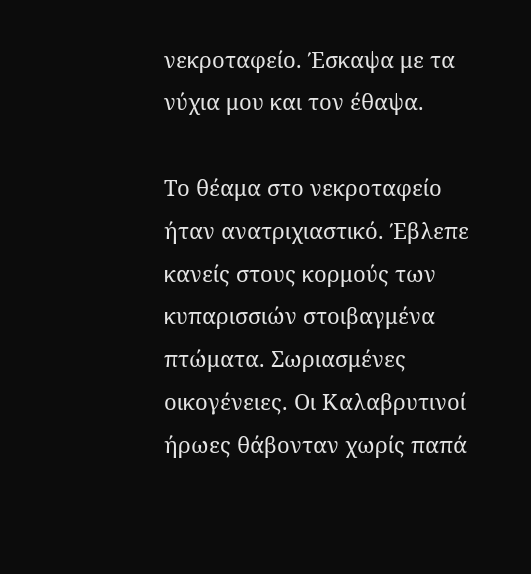νεκροταφείο. Έσκαψα με τα νύχια μου και τον έθαψα.

Το θέαμα στο νεκροταφείο ήταν ανατριχιαστικό. Έβλεπε κανείς στους κορμούς των κυπαρισσιών στοιβαγμένα πτώματα. Σωριασμένες οικογένειες. Οι Καλαβρυτινοί ήρωες θάβονταν χωρίς παπά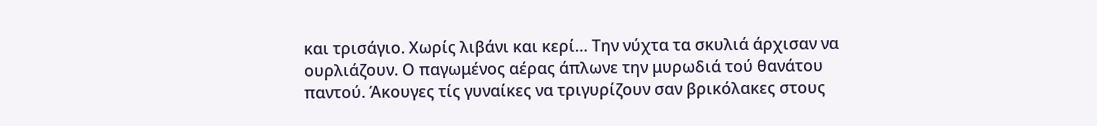και τρισάγιο. Χωρίς λιβάνι και κερί… Την νύχτα τα σκυλιά άρχισαν να ουρλιάζουν. Ο παγωμένος αέρας άπλωνε την μυρωδιά τού θανάτου παντού. Άκουγες τίς γυναίκες να τριγυρίζουν σαν βρικόλακες στους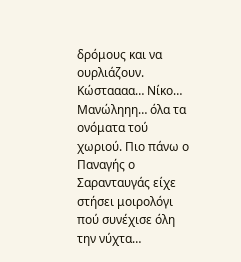δρόμους και να ουρλιάζουν. Κώσταααα… Νίκο… Μανώληηη… όλα τα ονόματα τού χωριού. Πιο πάνω ο Παναγής ο Σαρανταυγάς είχε στήσει μοιρολόγι πού συνέχισε όλη την νύχτα…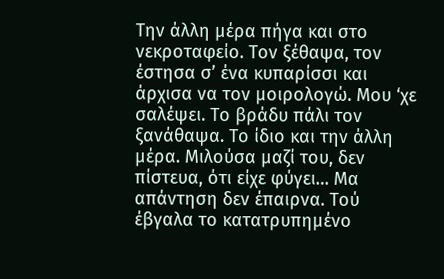Την άλλη μέρα πήγα και στο νεκροταφείο. Τον ξέθαψα, τον έστησα σ’ ένα κυπαρίσσι και άρχισα να τον μοιρολογώ. Μου ‘χε σαλέψει. Το βράδυ πάλι τον ξανάθαψα. Το ίδιο και την άλλη μέρα. Μιλούσα μαζί του, δεν πίστευα, ότι είχε φύγει… Μα απάντηση δεν έπαιρνα. Τού έβγαλα το κατατρυπημένο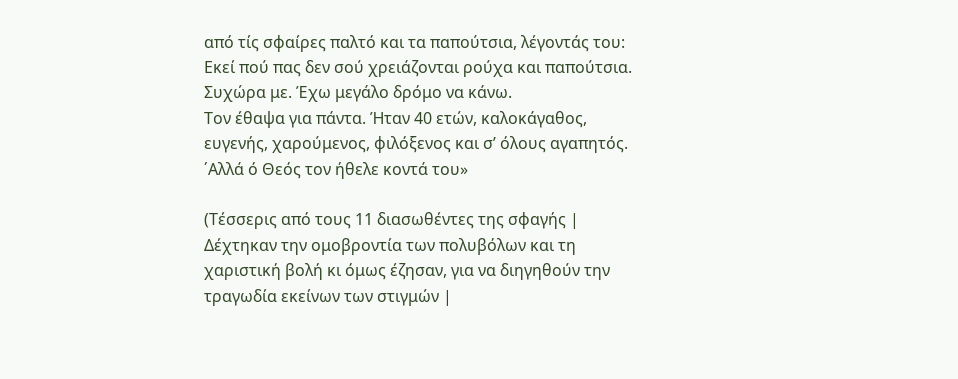από τίς σφαίρες παλτό και τα παπούτσια, λέγοντάς του: Εκεί πού πας δεν σού χρειάζονται ρούχα και παπούτσια. Συχώρα με. Έχω μεγάλο δρόμο να κάνω.
Τον έθαψα για πάντα. Ήταν 40 ετών, καλοκάγαθος, ευγενής, χαρούμενος, φιλόξενος και σ’ όλους αγαπητός. ΄Αλλά ό Θεός τον ήθελε κοντά του»

(Τέσσερις από τους 11 διασωθέντες της σφαγής | Δέχτηκαν την ομοβροντία των πολυβόλων και τη χαριστική βολή κι όμως έζησαν, για να διηγηθούν την τραγωδία εκείνων των στιγμών |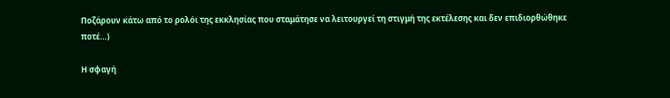Ποζάρουν κάτω από το ρολόι της εκκλησίας που σταμάτησε να λειτουργεί τη στιγμή της εκτέλεσης και δεν επιδιορθώθηκε ποτέ…)

Η σφαγή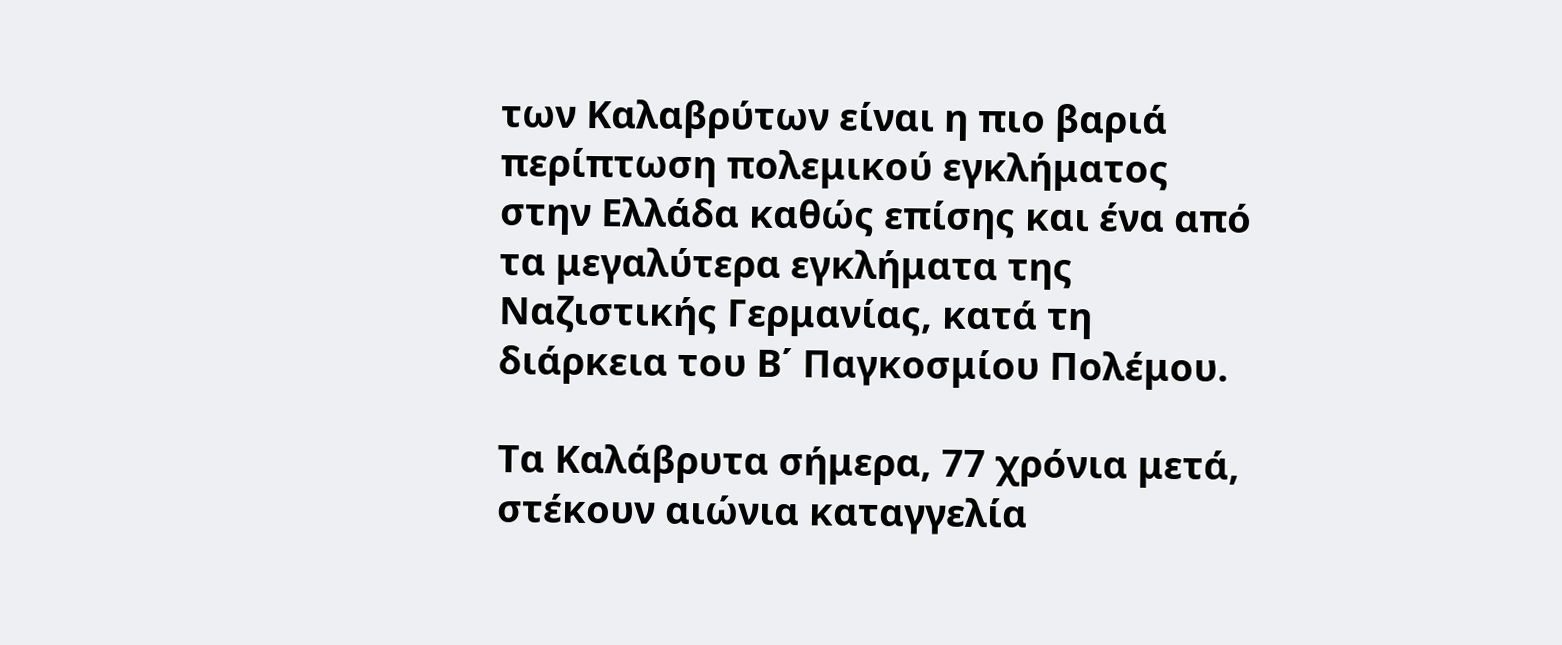των Καλαβρύτων είναι η πιο βαριά περίπτωση πολεμικού εγκλήματος στην Ελλάδα καθώς επίσης και ένα από τα μεγαλύτερα εγκλήματα της Ναζιστικής Γερμανίας, κατά τη διάρκεια του Β΄ Παγκοσμίου Πολέμου.

Τα Καλάβρυτα σήμερα, 77 χρόνια μετά, στέκουν αιώνια καταγγελία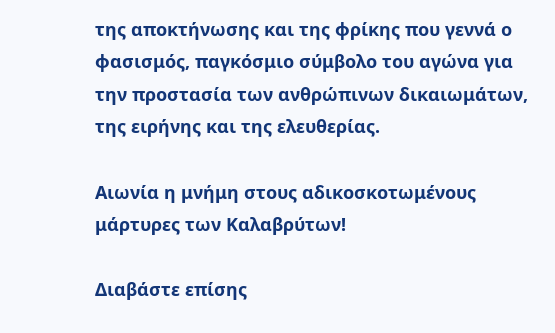της αποκτήνωσης και της φρίκης που γεννά ο φασισμός, παγκόσμιο σύμβολο του αγώνα για την προστασία των ανθρώπινων δικαιωμάτων, της ειρήνης και της ελευθερίας.

Αιωνία η μνήμη στους αδικοσκοτωμένους μάρτυρες των Καλαβρύτων!

Διαβάστε επίσης